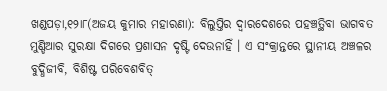ଖଣ୍ଡପଡ଼ା,୧୨ା୮(ଅଜୟ କୁମାର ମହାରଣା): ବିଲୁପ୍ତିର ଦ୍ୱାରଦେଶରେ ପହଞ୍ଚତ୍ଥିବା ଭାଗବତ ମୁଣ୍ଡିଆର ସୁରକ୍ଷା ଦିଗରେ ପ୍ରଶାସନ ଦୃଷ୍ଟି ଦେଉନାହିଁ । ଏ ସଂକ୍ରାନ୍ତରେ ସ୍ଥାନୀୟ ଅଞ୍ଚଳର ବୁଦ୍ଧିଜୀବି, ବିଶିଷ୍ଟ ପରିବେଶବିତ୍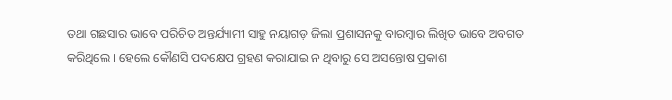ତଥା ଗଛସାର ଭାବେ ପରିଚିତ ଅନ୍ତର୍ଯ୍ୟାମୀ ସାହୁ ନୟାଗଡ଼ ଜିଲା ପ୍ରଶାସନକୁ ବାରମ୍ବାର ଲିଖିତ ଭାବେ ଅବଗତ କରିଥିଲେ । ହେଲେ କୌଣସି ପଦକ୍ଷେପ ଗ୍ରହଣ କରାଯାଇ ନ ଥିବାରୁ ସେ ଅସନ୍ତୋଷ ପ୍ରକାଶ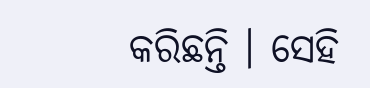କରିଛନ୍ତି । ସେହି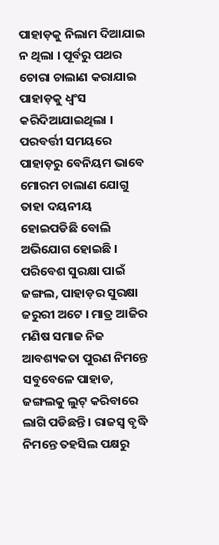ପାହାଡ଼କୁ ନିଲାମ ଦିଆଯାଇ ନ ଥିଲା । ପୂର୍ବରୁ ପଥର ଚୋରା ଚାଲାଣ କରାଯାଇ ପାହାଡ଼କୁ ଧ୍ୱଂସ କରିଦିଆଯାଇଥିଲା । ପରବର୍ତ୍ତୀ ସମୟରେ ପାହାଡ଼ରୁ ବେନିୟମ ଭାବେ ମୋରମ ଚାଲାଣ ଯୋଗୁ ତାହା ଦୟନୀୟ ହୋଇପଡିଛି ବୋଲି ଅଭିଯୋଗ ହୋଇଛି ।
ପରିବେଶ ସୁରକ୍ଷା ପାଇଁ ଜଙ୍ଗଲ, ପାହାଡ଼ର ସୁରକ୍ଷା ଜରୁରୀ ଅଟେ । ମାତ୍ର ଆଜିର ମଣିଷ ସମାଜ ନିଜ ଆବଶ୍ୟକତା ପୁରଣ ନିମନ୍ତେ ସବୁବେଳେ ପାହାଡ, ଜଙ୍ଗଲକୁ ଲୁଟ୍ କରିବାରେ ଲାଗି ପଡିଛନ୍ତି । ରାଜସ୍ବ ବୃଦ୍ଧି ନିମନ୍ତେ ତହସିଲ ପକ୍ଷରୁ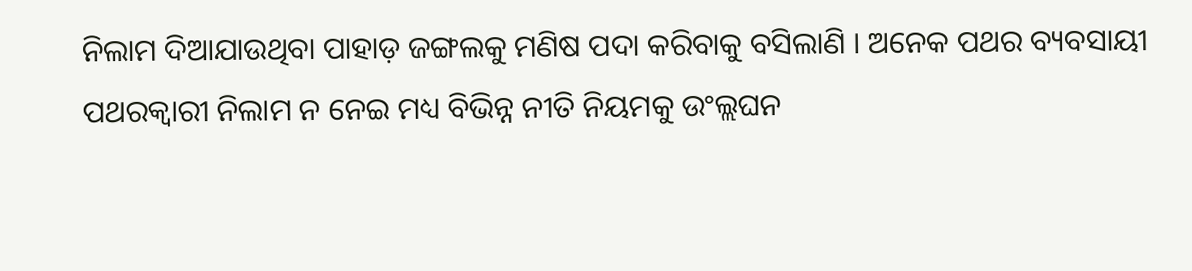ନିଲାମ ଦିଆଯାଉଥିବା ପାହାଡ଼ ଜଙ୍ଗଲକୁ ମଣିଷ ପଦା କରିବାକୁ ବସିଲାଣି । ଅନେକ ପଥର ବ୍ୟବସାୟୀ ପଥରକ୍ୱାରୀ ନିଲାମ ନ ନେଇ ମଧ୍ୟ ବିଭିନ୍ନ ନୀତି ନିୟମକୁ ଉଂଲ୍ଲଘନ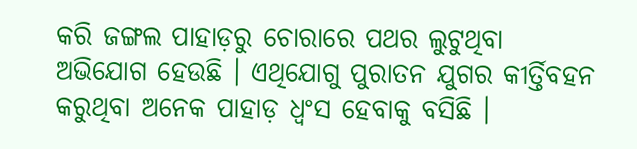କରି ଜଙ୍ଗଲ ପାହାଡ଼ରୁ ଚୋରାରେ ପଥର ଲୁଟୁଥିବା ଅଭିଯୋଗ ହେଉଛି । ଏଥିଯୋଗୁ ପୁରାତନ ଯୁଗର କୀର୍ତ୍ତିବହନ କରୁଥିବା ଅନେକ ପାହାଡ଼ ଧ୍ୱଂସ ହେବାକୁ ବସିଛି ।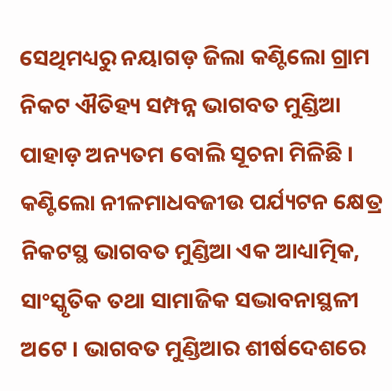ସେଥିମଧ୍ୟରୁ ନୟାଗଡ଼ ଜିଲା କଣ୍ଟିଲୋ ଗ୍ରାମ ନିକଟ ଐତିହ୍ୟ ସମ୍ପନ୍ନ ଭାଗବତ ମୁଣ୍ଡିଆ ପାହାଡ଼ ଅନ୍ୟତମ ବୋଲି ସୂଚନା ମିଳିଛି ।
କଣ୍ଟିଲୋ ନୀଳମାଧବଜୀଉ ପର୍ଯ୍ୟଟନ କ୍ଷେତ୍ର ନିକଟସ୍ଥ ଭାଗବତ ମୁଣ୍ଡିଆ ଏକ ଆଧ୍ୟାତ୍ମିକ, ସାଂସ୍କୃତିକ ତଥା ସାମାଜିକ ସଦ୍ଭାବନାସ୍ଥଳୀ ଅଟେ । ଭାଗବତ ମୁଣ୍ଡିଆର ଶୀର୍ଷଦେଶରେ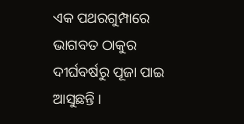ଏକ ପଥରଗୁମ୍ପାରେ ଭାଗବତ ଠାକୁର ଦୀର୍ଘବର୍ଷରୁ ପୂଜା ପାଇ ଆସୁଛନ୍ତି ।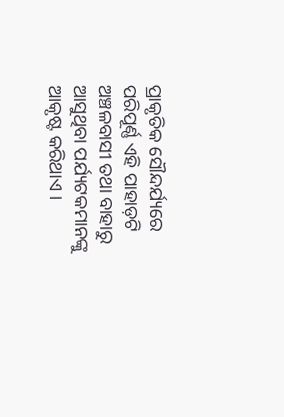ପ୍ରାକୃତିକ ସୌନ୍ଦର୍ଯ୍ୟରେ ପରିପୂର୍ଣ୍ଣ ଏହି ପାହାଡ଼ଟି ଅଞ୍ଚଳବାସୀ ତଥା ବାହାରୁ ଆସୁଥିବା ପର୍ଯ୍ୟଟକମାନଙ୍କୁ ଆକୃଷ୍ଟ କରିଥାଏ ।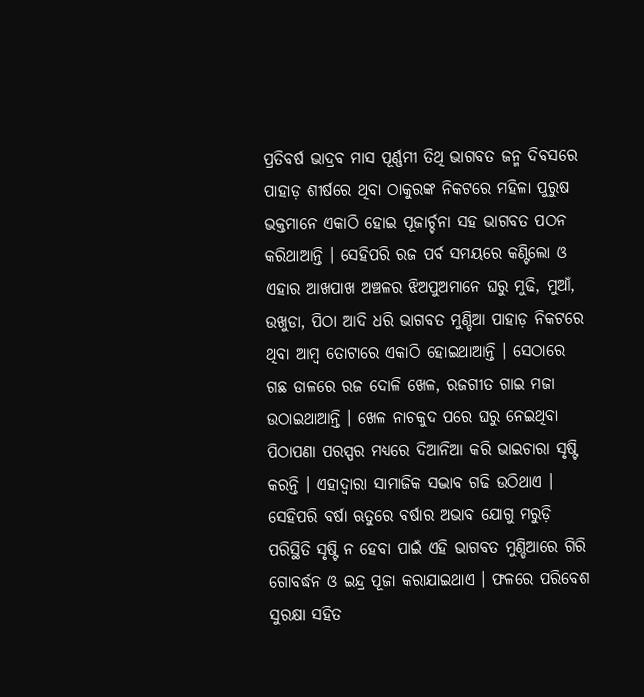ପ୍ରତିବର୍ଷ ଭାଦ୍ରବ ମାସ ପୂର୍ଣ୍ଣମୀ ତିଥି ଭାଗବତ ଜନ୍ମ ଦିବସରେ ପାହାଡ଼ ଶୀର୍ଷରେ ଥିବା ଠାକୁରଙ୍କ ନିକଟରେ ମହିଳା ପୁରୁଷ ଭକ୍ତମାନେ ଏକାଠି ହୋଇ ପୂଜାର୍ଚ୍ଚନା ସହ ଭାଗବତ ପଠନ କରିଥାଆନ୍ତି । ସେହିପରି ରଜ ପର୍ବ ସମୟରେ କଣ୍ଟିଲୋ ଓ ଏହାର ଆଖପାଖ ଅଞ୍ଚଳର ଝିଅପୁଅମାନେ ଘରୁ ମୁଢି, ମୁଆଁ, ଉଖୁଡା, ପିଠା ଆଦି ଧରି ଭାଗବତ ମୁଣ୍ଡିଆ ପାହାଡ଼ ନିକଟରେ ଥିବା ଆମ୍ବ ତୋଟାରେ ଏକାଠି ହୋଇଥାଆନ୍ତି । ସେଠାରେ ଗଛ ଡାଳରେ ରଜ ଦୋଳି ଖେଳ, ରଜଗୀତ ଗାଇ ମଜା ଉଠାଇଥାଆନ୍ତି । ଖେଳ ନାଚକୁଦ ପରେ ଘରୁ ନେଇଥିବା ପିଠାପଣା ପରସ୍ପର ମଧ୍ୟରେ ଦିଆନିଆ କରି ଭାଇଚାରା ସୃଷ୍ଟି କରନ୍ତି । ଏହାଦ୍ୱାରା ସାମାଜିକ ସଦ୍ଭାବ ଗଢି ଉଠିଥାଏ ।
ସେହିପରି ବର୍ଷା ଋତୁରେ ବର୍ଷାର ଅଭାବ ଯୋଗୁ ମରୁଡ଼ି ପରିସ୍ଥିତି ସୃଷ୍ଟି ନ ହେବା ପାଇଁ ଏହି ଭାଗବତ ମୁଣ୍ଡିଆରେ ଗିରି ଗୋବର୍ଦ୍ଧନ ଓ ଇନ୍ଦ୍ର ପୂଜା କରାଯାଇଥାଏ । ଫଳରେ ପରିବେଶ ସୁରକ୍ଷା ସହିତ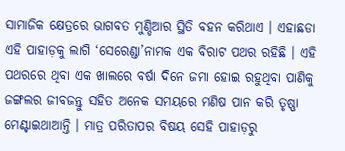ସାମାଜିକ କ୍ଷେତ୍ରରେ ଭାଗବତ ମୁଣ୍ଡିଆର ସ୍ଥିତି ବହନ କରିଥାଏ । ଏହାଛଡା ଏହି ପାହାଡ଼କୁ ଲାଗି ‘ସେରେଣ୍ଡା’ନାମକ ଏକ ବିରାଟ ପଥର ରହିଛି । ଏହି ପଥରରେ ଥିବା ଏକ ଖାଲରେ ବର୍ଷା ଦିନେ ଜମା ହୋଇ ରହୁଥିବା ପାଣିକୁ ଜଙ୍ଗଲର ଜୀବଜନ୍ତୁ ସହିତ ଅନେକ ସମୟରେ ମଣିଷ ପାନ କରି ତୃଷ୍ଣା ମେଣ୍ଟାଇଥାଆନ୍ତି । ମାତ୍ର ପରିତାପର ବିଷୟ ସେହି ପାହାଡ଼ରୁ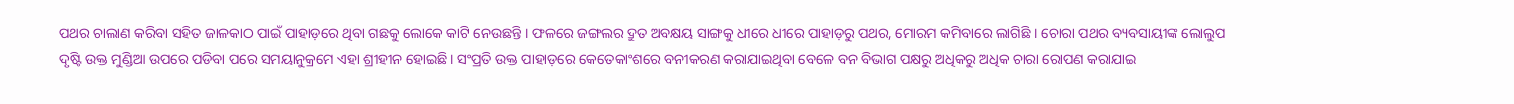ପଥର ଚାଲାଣ କରିବା ସହିତ ଜାଳକାଠ ପାଇଁ ପାହାଡ଼ରେ ଥିବା ଗଛକୁ ଲୋକେ କାଟି ନେଉଛନ୍ତି । ଫଳରେ ଜଙ୍ଗଲର ଦ୍ରୁତ ଅବକ୍ଷୟ ସାଙ୍ଗକୁ ଧୀରେ ଧୀରେ ପାହାଡ଼ରୁ ପଥର, ମୋରମ କମିବାରେ ଲାଗିଛି । ଚୋରା ପଥର ବ୍ୟବସାୟୀଙ୍କ ଲୋଲୁପ ଦୃଷ୍ଟି ଉକ୍ତ ମୁଣ୍ଡିଆ ଉପରେ ପଡିବା ପରେ ସମୟାନୁକ୍ରମେ ଏହା ଶ୍ରୀହୀନ ହୋଇଛି। ସଂପ୍ରତି ଉକ୍ତ ପାହାଡ଼ରେ କେତେକାଂଶରେ ବନୀକରଣ କରାଯାଇଥିବା ବେଳେ ବନ ବିଭାଗ ପକ୍ଷରୁ ଅଧିକରୁ ଅଧିକ ଚାରା ରୋପଣ କରାଯାଇ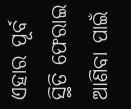ଏହାର ପୂର୍ବ ସ୍ଥିତି ଫେରାଇ ଆଣିବା ପାଇଁ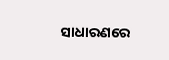ସାଧାରଣରେ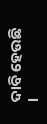ଦାବି ହେଉଛି ।